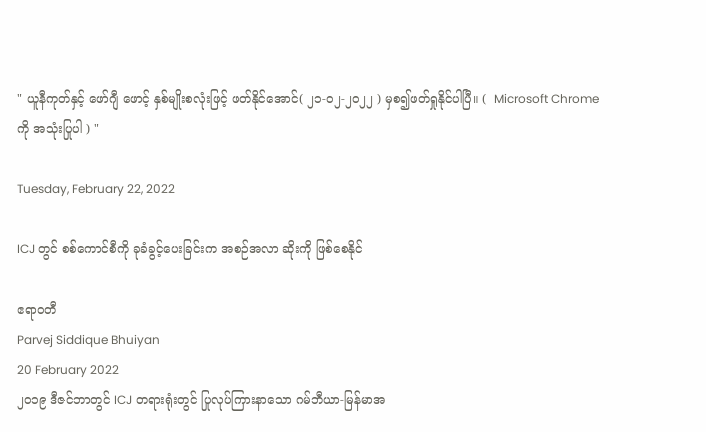" ယူနီကုတ်နှင့် ဖော်ဂျီ ဖောင့် နှစ်မျိုးစလုံးဖြင့် ဖတ်နိုင်အောင်( ၂၁-၀၂-၂၀၂၂ ) မှစ၍ဖတ်ရှုနိုင်ပါပြီ။ (  Microsoft Chrome ကို အသုံးပြုပါ ) "

Tuesday, February 22, 2022

ICJ တွင် စစ်ကောင်စီကို ခုခံခွင့်ပေးခြင်းက အစဉ်အလာ ဆိုးကို ဖြစ်စေနိုင်

ဧရာဝတီ
Parvej Siddique Bhuiyan
20 February 2022
၂၀၁၉ ဒီဇင်ဘာတွင် ICJ တရားရုံးတွင် ပြုလုပ်ကြားနာသော ဂမ်ဘီယာ-မြန်မာအ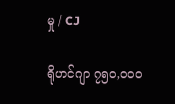မှု / CJ

ရိုဟင်ဂျာ ၇၅၀,၀၀၀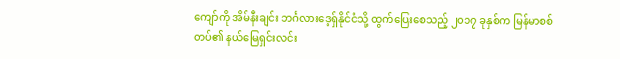ကျော်ကို အိမ်နီးချင်း ဘင်္ဂလားဒေ့ရှ်နိုင်ငံသို့ ထွက်ပြေးစေသည့် ၂၀၁၇ ခုနှစ်က မြန်မာစစ်တပ်၏ နယ်မြေရှင်းလင်း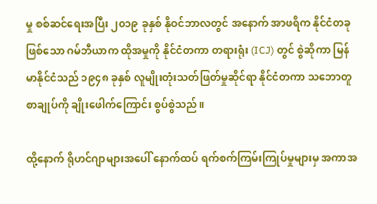မှု စစ်ဆင်ရေးအပြီး ၂၀၁၉ ခုနှစ် နိုဝင်ဘာလတွင် အနောက် အာဖရိက နိုင်ငံတခုဖြစ်သော ဂမ်ဘီယာက ထိုအမှုကို နိုင်ငံတကာ တရားရုံး (ICJ) တွင် စွဲဆိုကာ မြန်မာနိုင်ငံသည် ၁၉၄၈ ခုနှစ် လူမျိုးတုံးသတ်ဖြတ်မှုဆိုင်ရာ နိုင်ငံတကာ သဘောတူစာချုပ်ကို ချိုးဖေါက်ကြောင်း စွပ်စွဲသည်။

ထို့နောက် ရိုဟင်ဂျာများအပေါ် နောက်ထပ် ရက်စက်ကြမ်းကြုပ်မှုများမှ အကာအ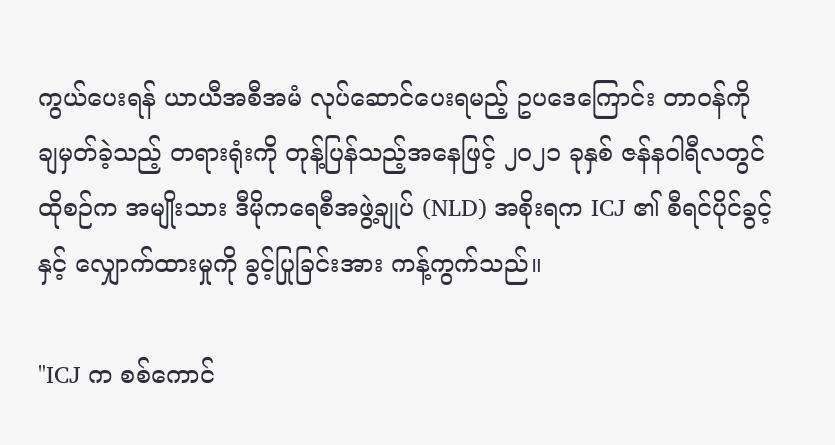ကွယ်ပေးရန် ယာယီအစီအမံ လုပ်ဆောင်ပေးရမည့် ဥပဒေကြောင်း တာဝန်ကို ချမှတ်ခဲ့သည့် တရားရုံးကို တုန့်ပြန်သည့်အနေဖြင့် ၂၀၂၁ ခုနှစ် ဇန်နဝါရီလတွင် ထိုစဉ်က အမျိုးသား ဒီမိုကရေစီအဖွဲ့ချုပ် (NLD) အစိုးရက ICJ ၏ စီရင်ပိုင်ခွင့်နှင့် လျှောက်ထားမှုကို ခွင့်ပြုခြင်းအား ကန့်ကွက်သည်။

"ICJ က စစ်ကောင်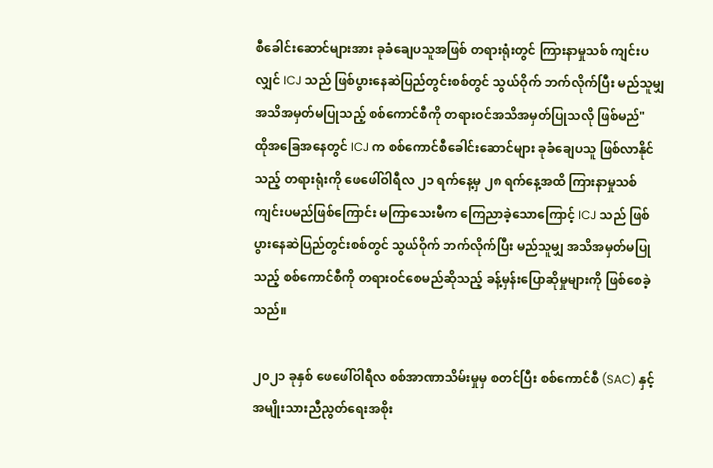စီခေါင်းဆောင်များအား ခုခံချေပသူအဖြစ် တရားရုံးတွင် ကြားနာမှုသစ် ကျင်းပလျှင် ICJ သည် ဖြစ်ပွားနေဆဲပြည်တွင်းစစ်တွင် သွယ်ဝိုက် ဘက်လိုက်ပြီး မည်သူမျှ အသိအမှတ်မပြုသည့် စစ်ကောင်စီကို တရားဝင်အသိအမှတ်ပြုသလို ဖြစ်မည်"
ထိုအခြေအနေတွင် ICJ က စစ်ကောင်စီခေါင်းဆောင်များ ခုခံချေပသူ ဖြစ်လာနိုင်သည့် တရားရုံးကို ဖေဖေါ်ဝါရီလ ၂၁ ရက်နေ့မှ ၂၈ ရက်နေ့အထိ ကြားနာမှုသစ် ကျင်းပမည်ဖြစ်ကြောင်း မကြာသေးမီက ကြေညာခဲ့သောကြောင့် ICJ သည် ဖြစ်ပွားနေဆဲပြည်တွင်းစစ်တွင် သွယ်ဝိုက် ဘက်လိုက်ပြီး မည်သူမျှ အသိအမှတ်မပြုသည့် စစ်ကောင်စီကို တရားဝင်စေမည်ဆိုသည့် ခန့်မှန်းပြောဆိုမှုများကို ဖြစ်စေခဲ့သည်။

၂၀၂၁ ခုနှစ် ဖေဖေါ်ဝါရီလ စစ်အာဏာသိမ်းမှုမှ စတင်ပြီး စစ်ကောင်စီ (SAC) နှင့် အမျိုးသားညီညွတ်ရေးအစိုး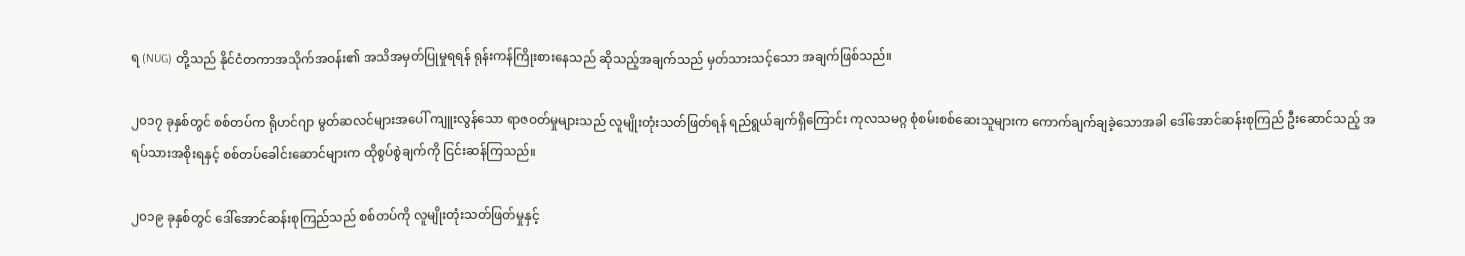ရ (NUG) တို့သည် နိုင်ငံတကာအသိုက်အဝန်း၏ အသိအမှတ်ပြုမှုရရန် ရုန်းကန်ကြိုးစားနေသည် ဆိုသည့်အချက်သည် မှတ်သားသင့်သော အချက်ဖြစ်သည်။

၂၀၁၇ ခုနှစ်တွင် စစ်တပ်က ရိုဟင်ဂျာ မွတ်ဆလင်များအပေါ် ကျူးလွန်သော ရာဇဝတ်မှုများသည် လူမျိုးတုံးသတ်ဖြတ်ရန် ရည်ရွယ်ချက်ရှိကြောင်း ကုလသမဂ္ဂ စုံစမ်းစစ်ဆေးသူများက ကောက်ချက်ချခဲ့သောအခါ ဒေါ်အောင်ဆန်းစုကြည် ဦးဆောင်သည့် အရပ်သားအစိုးရနှင့် စစ်တပ်ခေါင်းဆောင်များက ထိုစွပ်စွဲချက်ကို ငြင်းဆန်ကြသည်။

၂၀၁၉ ခုနှစ်တွင် ဒေါ်အောင်ဆန်းစုကြည်သည် စစ်တပ်ကို လူမျိုးတုံးသတ်ဖြတ်မှုနှင့်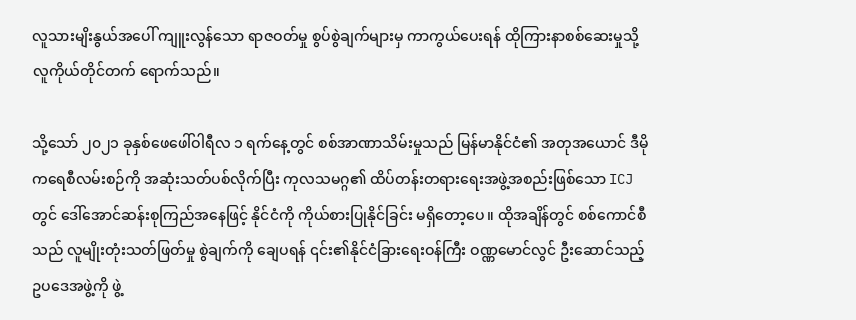လူသားမျိးနွယ်အပေါ် ကျူးလွန်သော ရာဇဝတ်မှု စွပ်စွဲချက်များမှ ကာကွယ်ပေးရန် ထိုကြားနာစစ်ဆေးမှုသို့ လူကိုယ်တိုင်တက် ရောက်သည်။

သို့သော် ၂၀၂၁ ခုနှစ်ဖေဖေါ်ဝါရီလ ၁ ရက်နေ့တွင် စစ်အာဏာသိမ်းမှုသည် မြန်မာနိုင်ငံ၏ အတုအယောင် ဒီမိုကရေစီလမ်းစဉ်ကို အဆုံးသတ်ပစ်လိုက်ပြီး ကုလသမဂ္ဂ၏ ထိပ်တန်းတရားရေးအဖွဲ့အစည်းဖြစ်သော ICJ တွင် ဒေါ်အောင်ဆန်းစုကြည်အနေဖြင့် နိုင်ငံကို ကိုယ်စားပြုနိုင်ခြင်း မရှိတော့ပေ။ ထိုအချိန်တွင် စစ်ကောင်စီသည် လူမျိုးတုံးသတ်ဖြတ်မှု စွဲချက်ကို ချေပရန် ၎င်း၏နိုင်ငံခြားရေးဝန်ကြီး ဝဏ္ဏမောင်လွင် ဦးဆောင်သည့် ဥပဒေအဖွဲ့ကို ဖွဲ့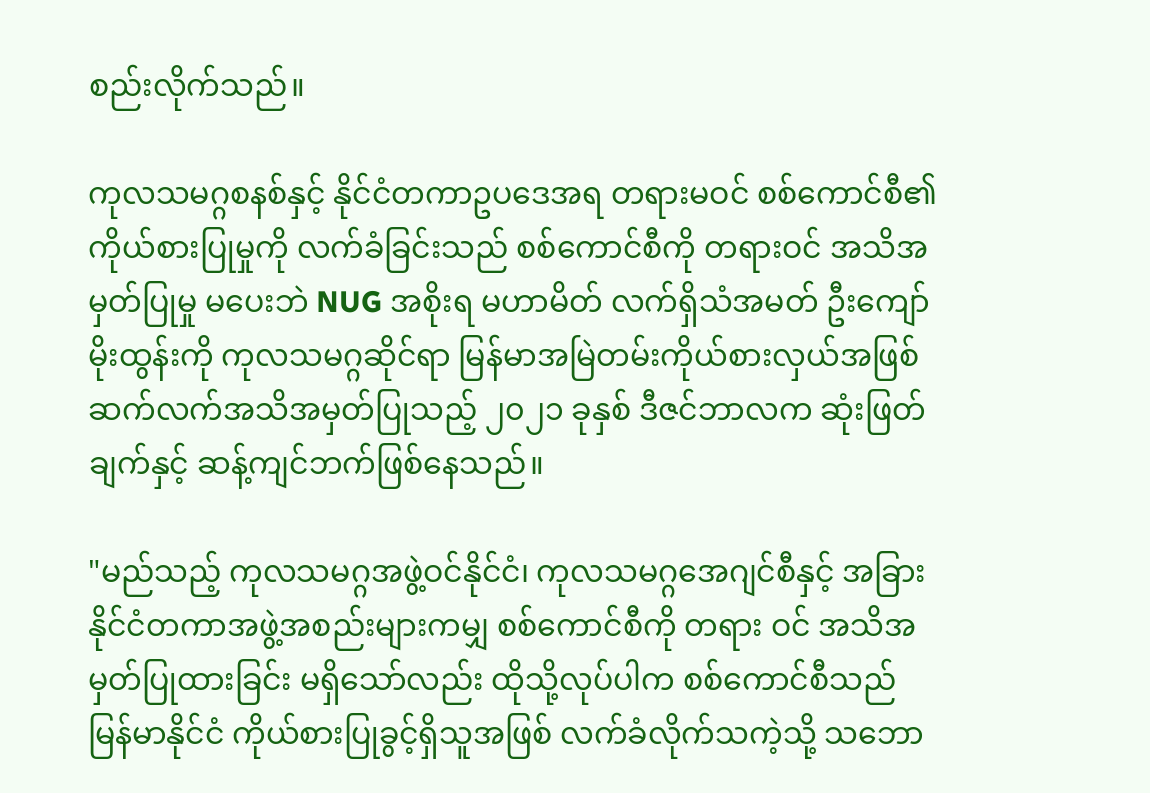စည်းလိုက်သည်။

ကုလသမဂ္ဂစနစ်နှင့် နိုင်ငံတကာဥပဒေအရ တရားမဝင် စစ်ကောင်စီ၏ ကိုယ်စားပြုမှုကို လက်ခံခြင်းသည် စစ်ကောင်စီကို တရားဝင် အသိအမှတ်ပြုမှု မပေးဘဲ NUG အစိုးရ မဟာမိတ် လက်ရှိသံအမတ် ဦးကျော်မိုးထွန်းကို ကုလသမဂ္ဂဆိုင်ရာ မြန်မာအမြဲတမ်းကိုယ်စားလှယ်အဖြစ် ဆက်လက်အသိအမှတ်ပြုသည့် ၂၀၂၁ ခုနှစ် ဒီဇင်ဘာလက ဆုံးဖြတ်ချက်နှင့် ဆန့်ကျင်ဘက်ဖြစ်နေသည်။

"မည်သည့် ကုလသမဂ္ဂအဖွဲ့ဝင်နိုင်ငံ၊ ကုလသမဂ္ဂအေဂျင်စီနှင့် အခြားနိုင်ငံတကာအဖွဲ့အစည်းများကမျှ စစ်ကောင်စီကို တရား ဝင် အသိအမှတ်ပြုထားခြင်း မရှိသော်လည်း ထိုသို့လုပ်ပါက စစ်ကောင်စီသည် မြန်မာနိုင်ငံ ကိုယ်စားပြုခွင့်ရှိသူအဖြစ် လက်ခံလိုက်သကဲ့သို့ သဘော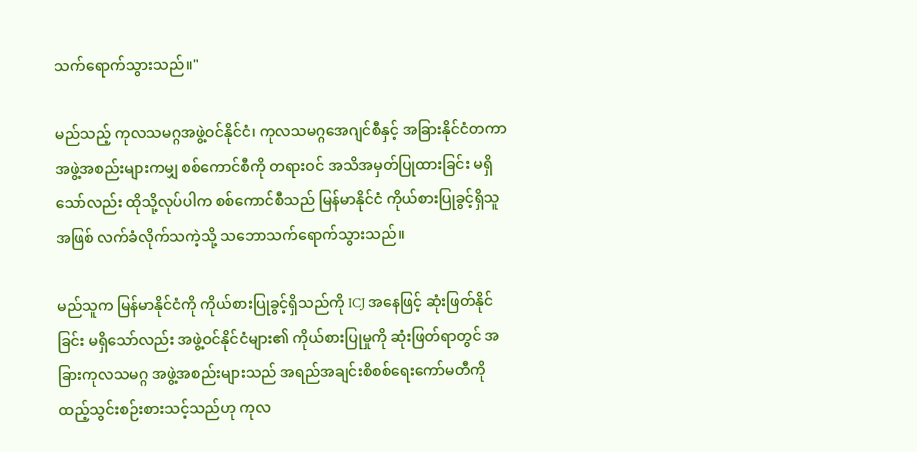သက်ရောက်သွားသည်။"

မည်သည့် ကုလသမဂ္ဂအဖွဲ့ဝင်နိုင်ငံ၊ ကုလသမဂ္ဂအေဂျင်စီနှင့် အခြားနိုင်ငံတကာအဖွဲ့အစည်းများကမျှ စစ်ကောင်စီကို တရားဝင် အသိအမှတ်ပြုထားခြင်း မရှိသော်လည်း ထိုသို့လုပ်ပါက စစ်ကောင်စီသည် မြန်မာနိုင်ငံ ကိုယ်စားပြုခွင့်ရှိသူအဖြစ် လက်ခံလိုက်သကဲ့သို့ သဘောသက်ရောက်သွားသည်။

မည်သူက မြန်မာနိုင်ငံကို ကိုယ်စားပြုခွင့်ရှိသည်ကို ICJ အနေဖြင့် ဆုံးဖြတ်နိုင်ခြင်း မရှိသော်လည်း အဖွဲ့ဝင်နိုင်ငံများ၏ ကိုယ်စားပြုမှုကို ဆုံးဖြတ်ရာတွင် အခြားကုလသမဂ္ဂ အဖွဲ့အစည်းများသည် အရည်အချင်းစိစစ်ရေးကော်မတီကို ထည့်သွင်းစဉ်းစားသင့်သည်ဟု ကုလ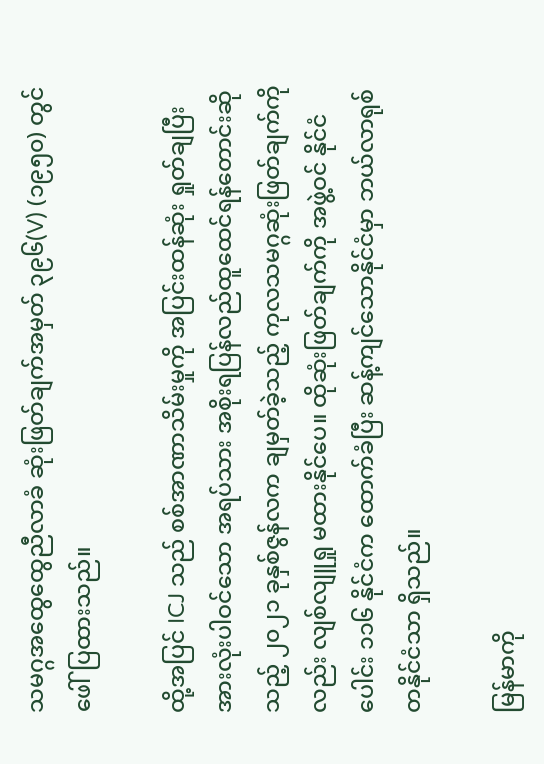သမဂ္ဂအထွေထွေညီလာခံ ဆုံးဖြတ်ချက်အမှတ် ၃၉၆(V) (၁၉၅၀) တွင် ဖေါ်ပြထားသည်။

ထို့အပြင် ICJ သည် စစ်အာဏာသိမ်းမှုကို အပြင်းထန်ဆုံး ရှုတ်ချပြီး အားလုံးပါဝင်သော အရပ်သား အစိုးရပြန်လည်ထူထေင်ရန်တောင်းဆိုသည့် ၂၀၂၁ ခုနှစ်ဇွန်လက ချမှတ်ခဲ့သည့် ကုလသမဂ္ဂဆုံးဖြတ်ချက်ကိုလည်း လျစ်လျူရှု မထားနိုင်ပေ။ ထိုဆုံးဖြတ်ချက်ကို အဖွဲ့ဝင် နိုင်ငံပေါင်း ၁၁၆ နိုင်ငံက ထောက်ခံပြီး ဆန့်ကျင်သောနိုင်ငံမှာ ဘယ်လာရုစ် တနိုင်ငံသာ ရှိသည်။

မြန်မာကို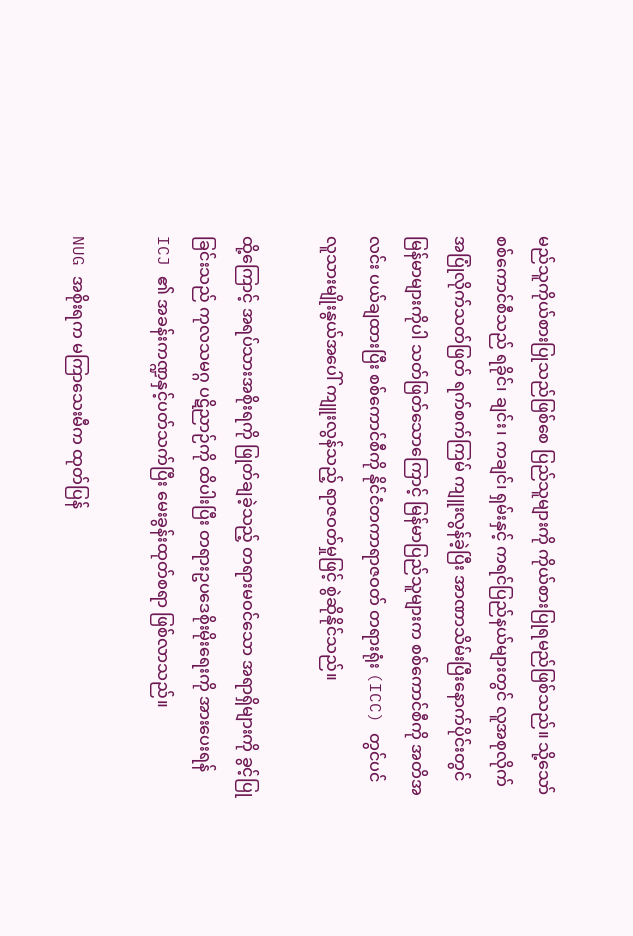မည်သူကိုယ်စားပြုသည်ဖြစ်စေ ပြည်သူများကို ကိုယ်စားပြုရမည်ဖြစ်သည်။ သို့သော် စစ်ကောင်စီသည် ရခိုင်၊ ချင်း၊ ကချင်၊ ရှမ်းနှင့် ကရင်ပြည်နယ်များတွင် လူအစုလိုက် အပြုံလိုက်သတ်ဖြတ် ရက်စက်ကြမ် ကျူးလွန်ခဲ့ပြီး အာဏာသိမ်းပြီးနောက်ပိုင်းတွင် မြန်မာများကိုပါ သတ်ဖြတ်သောကြောင့် မြန်မာပြည်သူများက စစ်ကောင်စီကို အတိအလင်း ပယ်ချထားပြီး စစ်ကောင်စီကို နိုင်ငံတကာရာဇဝတ် တရားရုံး (ICC) တွင်ပင် လူသားမျိုးနွယ်အပေါ် ကျူးလွန်သည့် ရာဇဝတ်မှုဖြင့် စွဲဆိုနိုင်သည်။

ထို့ကြောင့် အရပ်သားအစိုးရကို ဖြုတ်ချခဲ့သည့် တရားမဝင်သော အရာရှိများကို ခွင့်ပြုခြင်းသည် ကုလသမဂ္ဂ ပဋိညာဉ်ကို ထိပါးပြီး တရားဥပဒေစိုးမိုးရေးကို အားပေးရန် ICJ ၏ အခန်းကဏ္ဍနှင့်ပတ်သက်ပြီး မေးခွန်းထုတ်စရာ ဖြစ်လာသည်။

NUG အစိုးရက မကြာသေးမီက ထုတ်ပြန်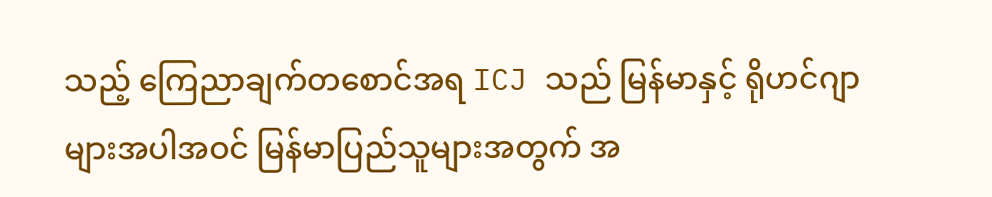သည့် ကြေညာချက်တစောင်အရ ICJ သည် မြန်မာနှင့် ရိုဟင်ဂျာများအပါအဝင် မြန်မာပြည်သူများအတွက် အ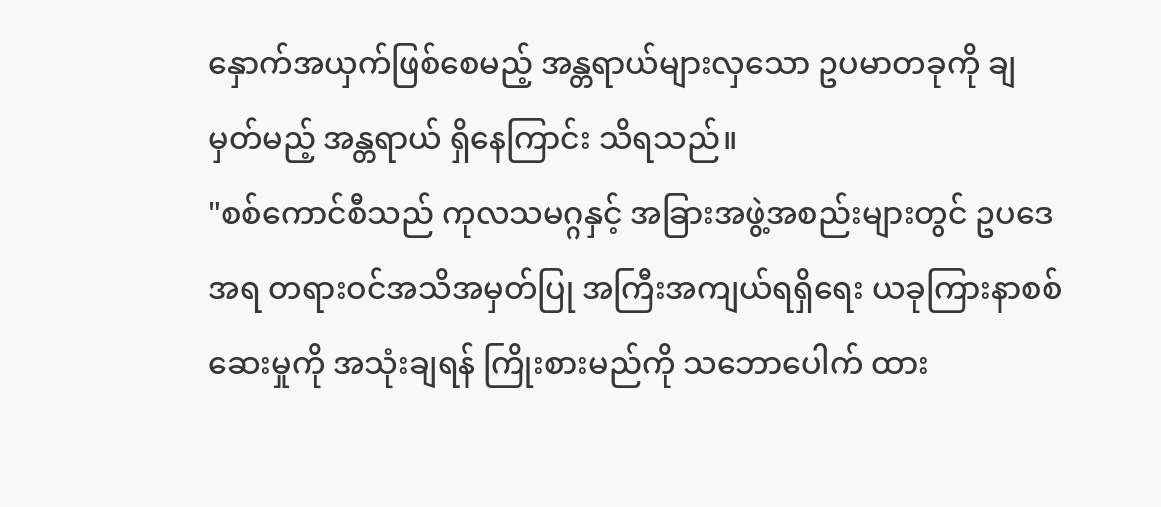နှောက်အယှက်ဖြစ်စေမည့် အန္တရာယ်များလှသော ဥပမာတခုကို ချမှတ်မည့် အန္တရာယ် ရှိနေကြာင်း သိရသည်။
"စစ်ကောင်စီသည် ကုလသမဂ္ဂနှင့် အခြားအဖွဲ့အစည်းများတွင် ဥပဒေအရ တရားဝင်အသိအမှတ်ပြု အကြီးအကျယ်ရရှိရေး ယခုကြားနာစစ်ဆေးမှုကို အသုံးချရန် ကြိုးစားမည်ကို သဘောပေါက် ထား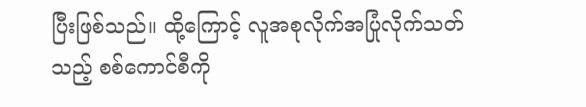ပြီးဖြစ်သည်။ ထို့ကြောင့် လူအစုလိုက်အပြုံလိုက်သတ်သည့် စစ်ကောင်စီကို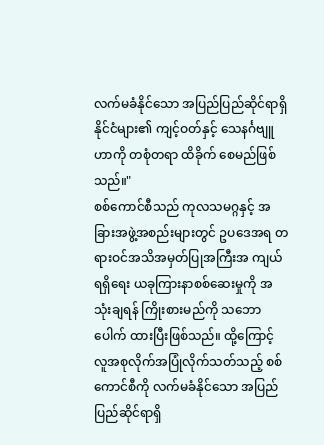လက်မခံနိုင်သော အပြည်ပြည်ဆိုင်ရာရှိ နိုင်ငံများ၏ ကျင့်ဝတ်နှင့် သေနင်္ဂဗျူဟာကို တစုံတရာ ထိခိုက် စေမည်ဖြစ်သည်။"
စစ်ကောင်စီသည် ကုလသမဂ္ဂနှင့် အခြားအဖွဲ့အစည်းများတွင် ဥပဒေအရ တရားဝင်အသိအမှတ်ပြုအကြီးအ ကျယ် ရရှိရေး ယခုကြားနာစစ်ဆေးမှုကို အသုံးချရန် ကြိုးစားမည်ကို သဘောပေါက် ထားပြီးဖြစ်သည်။ ထို့ကြောင့် လူအစုလိုက်အပြုံလိုက်သတ်သည့် စစ်ကောင်စီကို လက်မခံနိုင်သော အပြည်ပြည်ဆိုင်ရာရှိ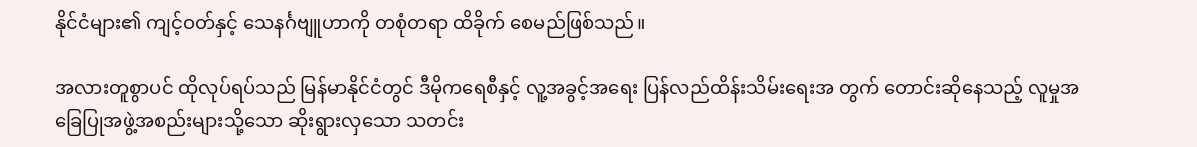နိုင်ငံများ၏ ကျင့်ဝတ်နှင့် သေနင်္ဂဗျူဟာကို တစုံတရာ ထိခိုက် စေမည်ဖြစ်သည်။

အလားတူစွာပင် ထိုလုပ်ရပ်သည် မြန်မာနိုင်ငံတွင် ဒီမိုကရေစီနှင့် လူ့အခွင့်အရေး ပြန်လည်ထိန်းသိမ်းရေးအ တွက် တောင်းဆိုနေသည့် လူမှုအခြေပြုအဖွဲ့အစည်းများသို့သော ဆိုးရွားလှသော သတင်း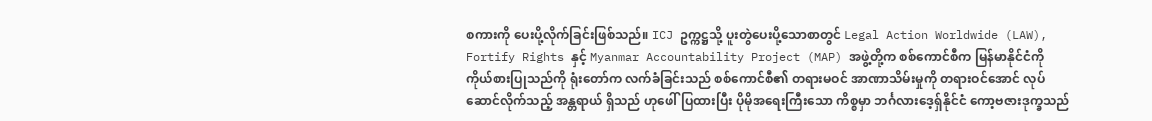စကားကို ပေးပို့လိုက်ခြင်းဖြစ်သည်။ ICJ ဥက္ကဋ္ဌသို့ ပူးတွဲပေးပို့သောစာတွင် Legal Action Worldwide (LAW), Fortify Rights နှင့် Myanmar Accountability Project (MAP) အဖွဲ့တို့က စစ်ကောင်စီက မြန်မာနိုင်ငံကို ကိုယ်စားပြုသည်ကို ရုံးတော်က လက်ခံခြင်းသည် စစ်ကောင်စီ၏ တရားမဝင် အာဏာသိမ်းမှုကို တရားဝင်အောင် လုပ်ဆောင်လိုက်သည့် အန္တရာယ် ရှိသည် ဟုဖေါ်ပြထားပြီး ပိုမိုအရေးကြီးသော ကိစ္စမှာ ဘင်္ဂလားဒေ့ရှ်နိုင်ငံ ကော့ဗဇားဒုက္ခသည်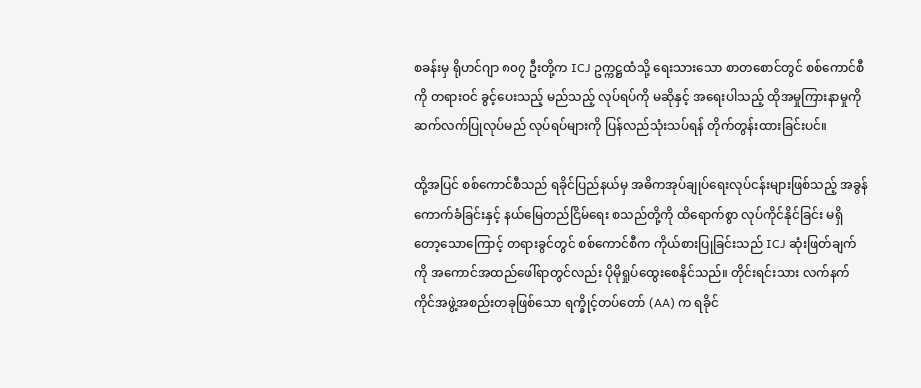စခန်းမှ ရိုဟင်ဂျာ ၈၀၇ ဦးတို့က ICJ ဥက္ကဋ္ဌထံသို့ ရေးသားသော စာတစောင်တွင် စစ်ကောင်စီကို တရားဝင် ခွင့်ပေးသည့် မည်သည့် လုပ်ရပ်ကို မဆိုနှင့် အရေးပါသည့် ထိုအမှုကြားနာမှုကို ဆက်လက်ပြုလုပ်မည် လုပ်ရပ်များကို ပြန်လည်သုံးသပ်ရန် တိုက်တွန်းထားခြင်းပင်။

ထို့အပြင် စစ်ကောင်စီသည် ရခိုင်ပြည်နယ်မှ အဓိကအုပ်ချုပ်ရေးလုပ်ငန်းများဖြစ်သည့် အခွန်ကောက်ခံခြင်းနှင့် နယ်မြေတည်ငြိမ်ရေး စသည်တို့ကို ထိရောက်စွာ လုပ်ကိုင်နိုင်ခြင်း မရှိတော့သောကြောင့် တရားခွင်တွင် စစ်ကောင်စီက ကိုယ်စားပြုခြင်းသည် ICJ ဆုံးဖြတ်ချက်ကို အကောင်အထည်ဖေါ်ရာတွင်လည်း ပိုမိုရှုပ်ထွေးစေနိုင်သည်။ တိုင်းရင်းသား လက်နက်ကိုင်အဖွဲ့အစည်းတခုဖြစ်သော ရက္ခိုင့်တပ်တော် (AA) က ရခိုင်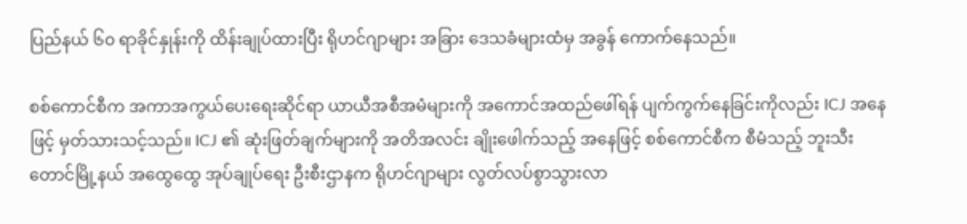ပြည်နယ် ၆၀ ရာခိုင်နှုန်းကို ထိန်းချုပ်ထားပြီး ရိုဟင်ဂျာများ အခြား ဒေသခံများထံမှ အခွန် ကောက်နေသည်။

စစ်ကောင်စီက အကာအကွယ်ပေးရေးဆိုင်ရာ ယာယီအစီအမံများကို အကောင်အထည်ဖေါ်ရန် ပျက်ကွက်နေခြင်းကိုလည်း ICJ အနေဖြင့် မှတ်သားသင့်သည်။ ICJ ၏ ဆုံးဖြတ်ချက်များကို အတိအလင်း ချိုးဖေါက်သည့် အနေဖြင့် စစ်ကောင်စီက စီမံသည့် ဘူးသီးတောင်မြို့နယ် အထွေထွေ အုပ်ချုပ်ရေး ဦးစီးဌာနက ရိုဟင်ဂျာများ လွတ်လပ်စွာသွားလာ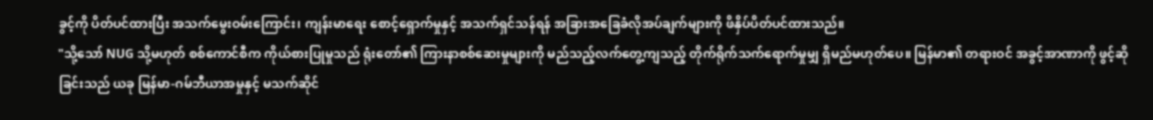ခွင့်ကို ပိတ်ပင်ထားပြီး အသက်မွေးဝမ်းကြောင်း၊ ကျန်းမာရေး စောင့်ရှောက်မှုနှင့် အသက်ရှင်သန်ရန် အခြားအခြေခံလိုအပ်ချက်များကို ဖိနှိပ်ပိတ်ပင်ထားသည်။
"သို့သော် NUG သို့မဟုတ် စစ်ကောင်စီက ကိုယ်စားပြုမှုသည် ရုံးတော်၏ ကြားနာစစ်ဆေးမှုများကို မည်သည့်လက်တွေ့ကျသည့် တိုက်ရိုက်သက်ရောက်မှုမျှ ရှိမည်မဟုတ်ပေ။ မြန်မာ၏ တရားဝင် အခွင့်အာဏာကို ဖွင့်ဆိုခြင်းသည် ယခု မြန်မာ-ဂမ်ဘီယာအမှုနှင့် မသက်ဆိုင်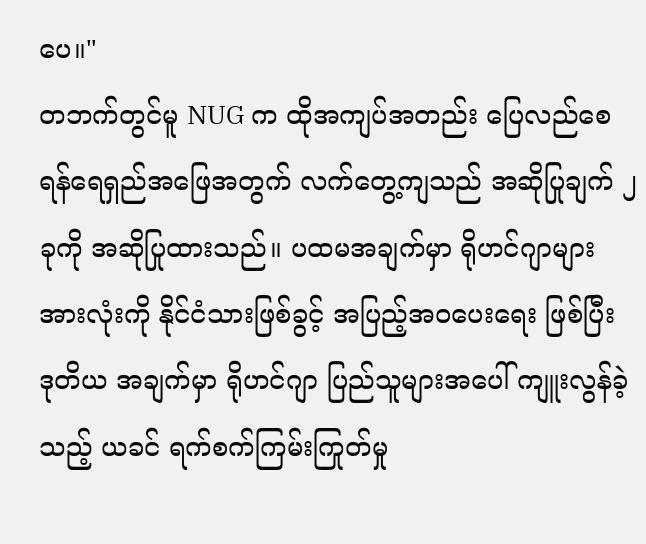ပေ။"
တဘက်တွင်မူ NUG က ထိုအကျပ်အတည်း ပြေလည်စေရန်ရေရှည်အဖြေအတွက် လက်တွေ့ကျသည် အဆိုပြုချက် ၂ ခုကို အဆိုပြုထားသည်။ ပထမအချက်မှာ ရိုဟင်ဂျာများအားလုံးကို နိုင်ငံသားဖြစ်ခွင့် အပြည့်အ၀ပေးရေး ဖြစ်ပြီး ဒုတိယ အချက်မှာ ရိုဟင်ဂျာ ပြည်သူများအပေါ် ကျူးလွန်ခဲ့သည့် ယခင် ရက်စက်ကြမ်းကြုတ်မှု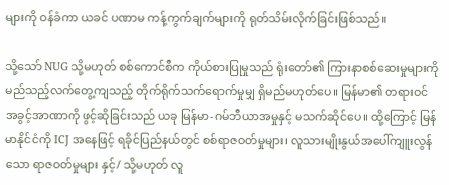များကို ဝန်ခံကာ ယခင် ပဏာမ ကန့်ကွက်ချက်များကို ရုတ်သိမ်းလိုက်ခြင်းဖြစ်သည်။

သို့သော် NUG သို့မဟုတ် စစ်ကောင်စီက ကိုယ်စားပြုမှုသည် ရုံးတော်၏ ကြားနာစစ်ဆေးမှုများကို မည်သည့်လက်တွေ့ကျသည့် တိုက်ရိုက်သက်ရောက်မှုမျှ ရှိမည်မဟုတ်ပေ။ မြန်မာ၏ တရားဝင် အခွင့်အာဏာကို ဖွင့်ဆိုခြင်းသည် ယခု မြန်မာ-ဂမ်ဘီယာအမှုနှင့် မသက်ဆိုင်ပေ။ ထို့ကြောင့် မြန်မာနိုင်ငံကို ICJ အနေဖြင့် ရခိုင်ပြည်နယ်တွင် စစ်ရာဇဝတ်မှုများ၊ လူသားမျိုးနွယ်အပေါ်ကျူးလွန်သော ရာဇဝတ်မှုများ နှင့်/ သို့မဟုတ် လူ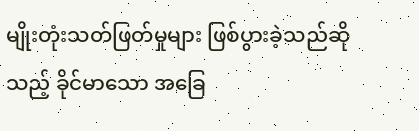မျိုးတုံးသတ်ဖြတ်မှုများ ဖြစ်ပွားခဲ့သည်ဆိုသည့် ခိုင်မာသော အခြေ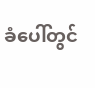ခံပေါ်တွင်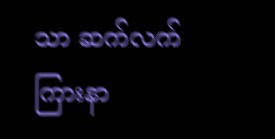သာ ဆက်လက် ကြားနာ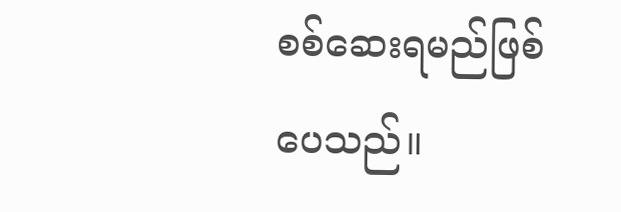စစ်ဆေးရမည်ဖြစ်ပေသည်။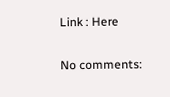Link : Here

No comments: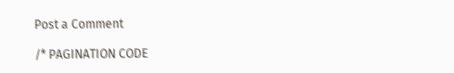Post a Comment

/* PAGINATION CODE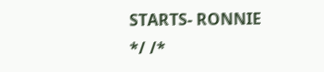STARTS- RONNIE */ /*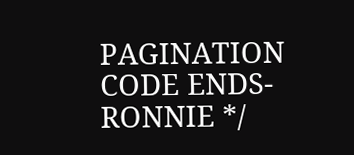PAGINATION CODE ENDS- RONNIE */